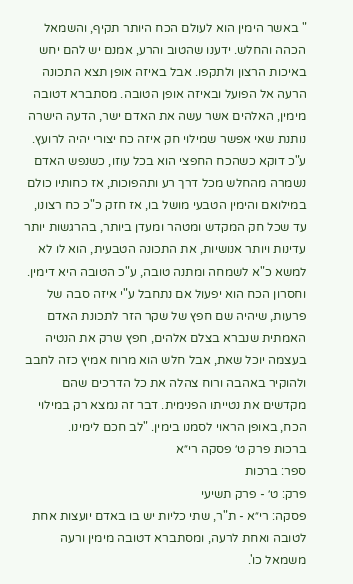" באשר הימין הוא לעולם הכח היותר תקיף, והשמאל הכהה והחלש. ידענו שהטוב והרע, אמנם יש להם יחש באיכות הרצון ולתקפו. אבל באיזה אופן תצא התכונה הרעה אל הפועל ובאיזה אופן הטובה. מסתברא דטובה מימין, האלהים אשר עשה את האדם ישר, הדעה הישרה נותנת שאי אפשר שמילוי חק איזה כח יצורי יהיה לרועץ. ע"כ דוקא כשהכח החפצי הוא בכל עוזו, כשנפש האדם נשמרה מהחלש מכל דרך רע ותהפוכות, אז כחותיו כולם במילואם והימין הטבעי מושל בו, אז חזק כ"כ כח רצונו, עד שכל חק המקדש ומטהר ומעדן ביותר, בהרגשות יותר עדינות ויותר אנושיות, את התכונה הטבעית, הוא לו לא למשא כ"א לשמחה ומתנה טובה, ע"כ הטובה היא דימין. וחסרון הכח הוא יפעול אם נתחבל ע"י איזה סבה של פרעות, שיהיה שם חפץ של שקר הזר לתכונת האדם האמתית שנברא בצלם אלהים, חפץ שרק את הנטיה בעצמה יוכל שאת, אבל חלש הוא מרוח אמיץ כזה לחבב ולהוקיר באהבה ורוח צהלה את כל הדרכים שהם מקדשים את נטייתו הפנימית. דבר זה נמצא רק במילוי הכח, באופן הראוי לסמנו בימין. "לב חכם לימינו.
ברכות פרק ט׳ פסקה רי״א
ספר: ברכות
פרק: ט׳ - פרק תשיעי
פסקה: רי״א - ת"ר, שתי כליות יש בו באדם יועצות אחת לטובה ואחת לרעה, ומסתברא דטובה מימין ורעה משמאל כו'.